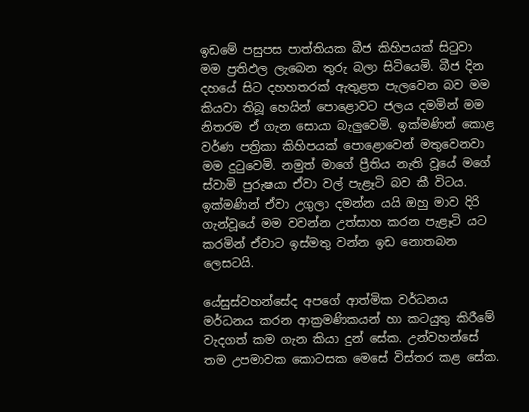ඉඩමේ පසුපස පාත්තියක බීජ කිහිපයක් සිටුවා මම ප්‍රතිඵල ලැබෙන තුරු බලා සිටියෙමි. බීජ දින දහයේ සිට දහහතරක් ඇතුළත පැලවෙන බව මම කියවා තිබූ හෙයින් පොළොවට ජලය දමමින් මම නිතරම ඒ ගැන සොයා බැලුවෙමි. ඉක්මණින් කොළ වර්ණ පත්‍රිකා කිහිපයක් පොළොවෙන් මතුවෙනවා මම දුටුවෙමි. නමුත් මාගේ ප්‍රීතිය නැති වූයේ මගේ ස්වාමි පුරුෂයා ඒවා වල් පැළෑටි බව කී විටය. ඉක්මණින් ඒවා උගුලා දමන්න යයි ඔහු මාව දිරි ගැන්වූයේ මම වවන්න උත්සාහ කරන පැළෑටි යට කරමින් ඒවාට ඉස්මතු වන්න ඉඩ නොතබන ලෙසටයි.

යේසුස්වහන්සේද අපගේ ආත්මික වර්ධනය මර්ධනය කරන ආක්‍රමණිකයන් හා කටයුතු කිරීමේ වැදගත් කම ගැන කියා දුන් සේක. උන්වහන්සේ තම උපමාවක කොටසක මෙසේ විස්තර කළ සේක.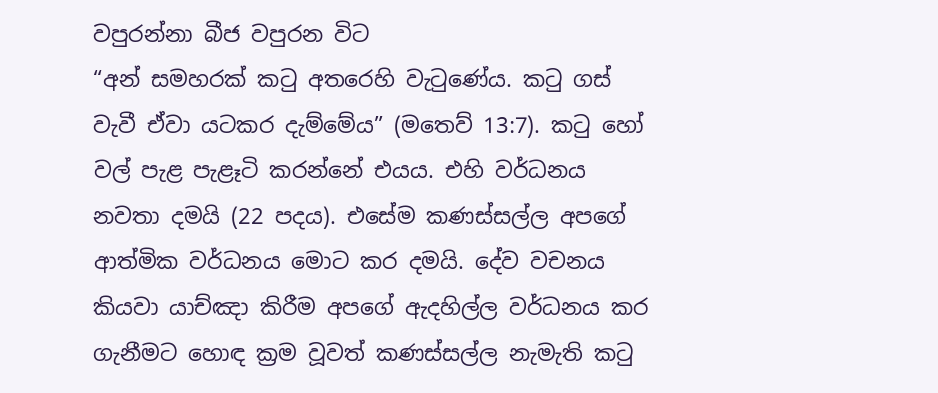වපුරන්නා බීජ වපුරන විට
“අන් සමහරක් කටු අතරෙහි වැටුණේය. කටු ගස් වැවී ඒවා යටකර දැම්මේය” (මතෙව් 13:7). කටු හෝ වල් පැළ පැළෑටි කරන්නේ එයය. එහි වර්ධනය නවතා දමයි (22 පදය). එසේම කණස්සල්ල අපගේ ආත්මික වර්ධනය මොට කර දමයි. දේව වචනය කියවා යාච්ඤා කිරීම අපගේ ඇදහිල්ල වර්ධනය කර ගැනීමට හොඳ ක්‍රම වූවත් කණස්සල්ල නැමැති කටු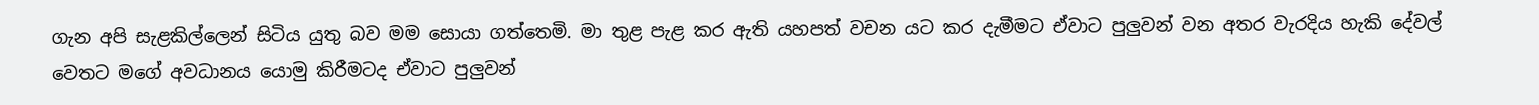ගැන අපි සැළකිල්ලෙන් සිටිය යුතු බව මම සොයා ගත්තෙමි. මා තුළ පැළ කර ඇති යහපත් වචන යට කර දැමීමට ඒවාට පුලුවන් වන අතර වැරදිය හැකි දේවල් වෙතට මගේ අවධානය යොමු කිරීමටද ඒවාට පුලුවන්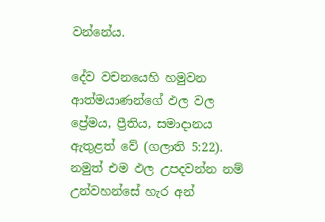වන්නේය.

දේව වචනයෙහි හමුවන ආත්මයාණන්ගේ ඵල වල ප්‍රේමය, ප්‍රීතිය, සමාදානය ඇතුළත් වේ (ගලාති 5:22). නමුත් එම ඵල උපදවන්න නම් උන්වහන්සේ හැර අන්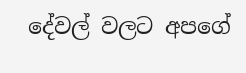දේවල් වලට අපගේ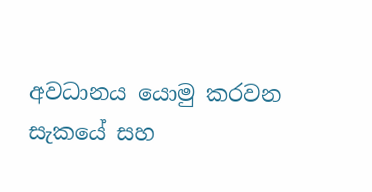අවධානය යොමු කරවන සැකයේ සහ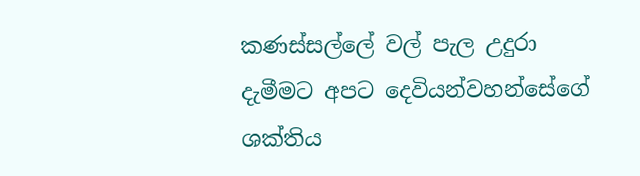කණස්සල්ලේ වල් පැල උදුරා දැමීමට අපට දෙවියන්වහන්සේගේ ශක්තිය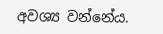අවශ්‍ය වන්නේය.